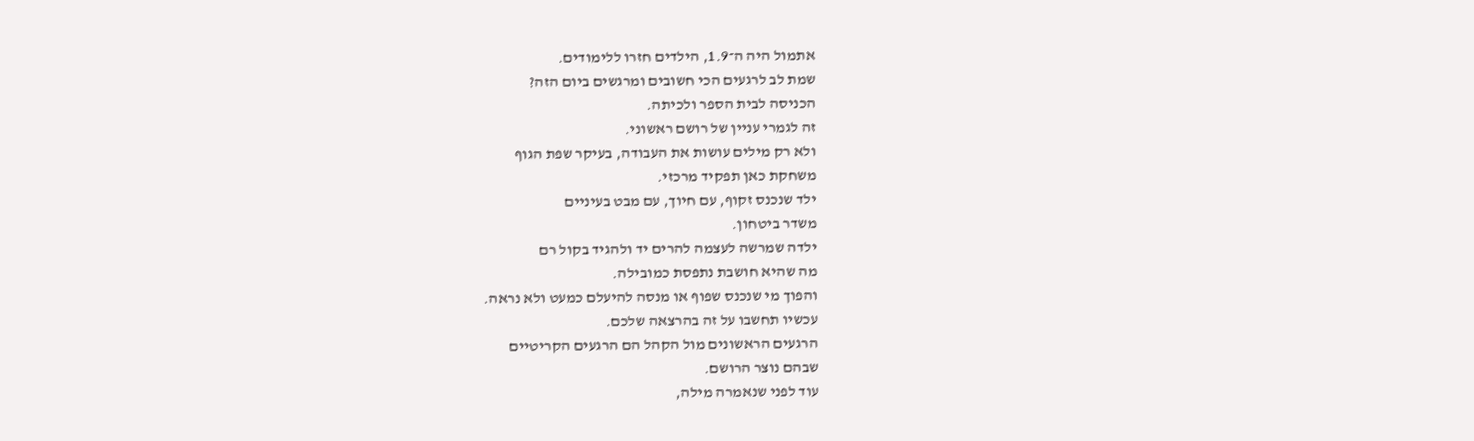אתמול היה ה־1.9, הילדים חזרו ללימודים.
שמת לב לרגעים הכי חשובים ומרגשים ביום הזה?
הכניסה לבית הספר ולכיתה.
זה לגמרי עניין של רושם ראשוני.
ולא רק מילים עושות את העבודה, בעיקר שפת הגוף
משחקת כאן תפקיד מרכזי.
ילד שנכנס זקוף, עם חיוך, עם מבט בעיניים
משדר ביטחון.
ילדה שמרשה לעצמה להרים יד ולהגיד בקול רם
מה שהיא חושבת נתפסת כמובילה.
והפוך מי שנכנס שפוף או מנסה להיעלם כמעט ולא נראה.
עכשיו תחשבו על זה בהרצאה שלכם.
הרגעים הראשונים מול הקהל הם הרגעים הקריטיים
שבהם נוצר הרושם.
עוד לפני שנאמרה מילה,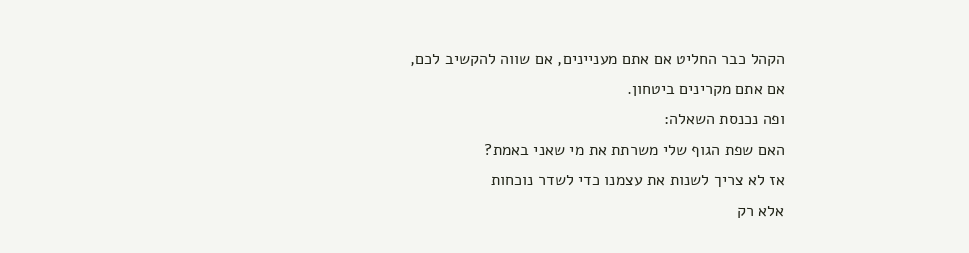הקהל כבר החליט אם אתם מעניינים, אם שווה להקשיב לכם,
אם אתם מקרינים ביטחון.
ופה נכנסת השאלה:
האם שפת הגוף שלי משרתת את מי שאני באמת?
אז לא צריך לשנות את עצמנו כדי לשדר נוכחות
אלא רק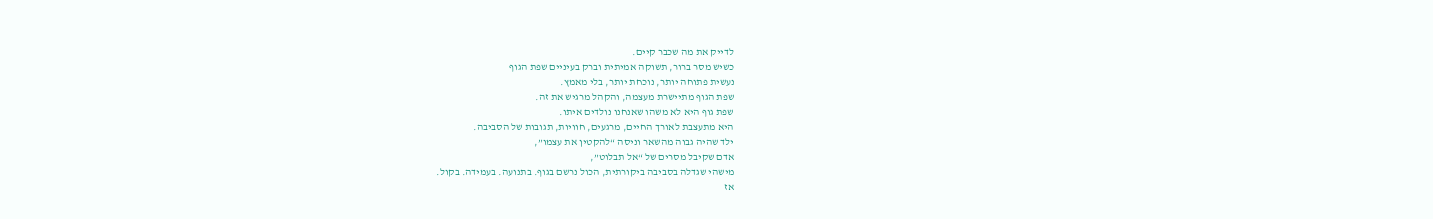לדייק את מה שכבר קיים.
כשיש מסר ברור, תשוקה אמיתית וברק בעיניים שפת הגוף
נעשית פתוחה יותר, נוכחת יותר, בלי מאמץ.
שפת הגוף מתיישרת מעצמה, והקהל מרגיש את זה.
שפת גוף היא לא משהו שאנחנו נולדים איתו.
היא מתעצבת לאורך החיים, מרגעים, חוויות, תגובות של הסביבה.
ילד שהיה גבוה מהשאר וניסה “להקטין את עצמו”,
אדם שקיבל מסרים של “אל תבלוט”,
מישהי שגדלה בסביבה ביקורתית, הכול נרשם בגוף. בתנועה. בעמידה. בקול.
אז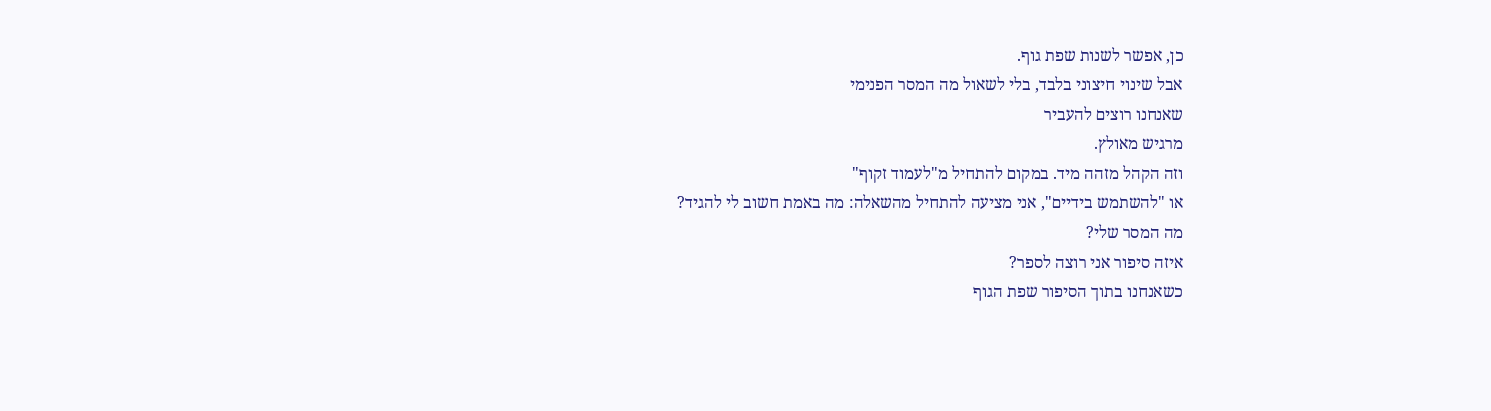כן, אפשר לשנות שפת גוף.
אבל שינוי חיצוני בלבד, בלי לשאול מה המסר הפנימי
שאנחנו רוצים להעביר
מרגיש מאולץ.
וזה הקהל מזהה מיד. במקום להתחיל מ"לעמוד זקוף"
או "להשתמש בידיים", אני מציעה להתחיל מהשאלה: מה באמת חשוב לי להגיד?
מה המסר שלי?
איזה סיפור אני רוצה לספר?
כשאנחנו בתוך הסיפור שפת הגוף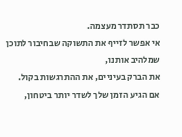כבר תסתדר מעצמה.
אי אפשר לזייף את התשוקה שבחיבור לתוכן שמלהיב אותנו,
את הברק בעיניים, את ההתרגשות בקול.
אם הגיע הזמן שלך לשדר יותר ביטחון,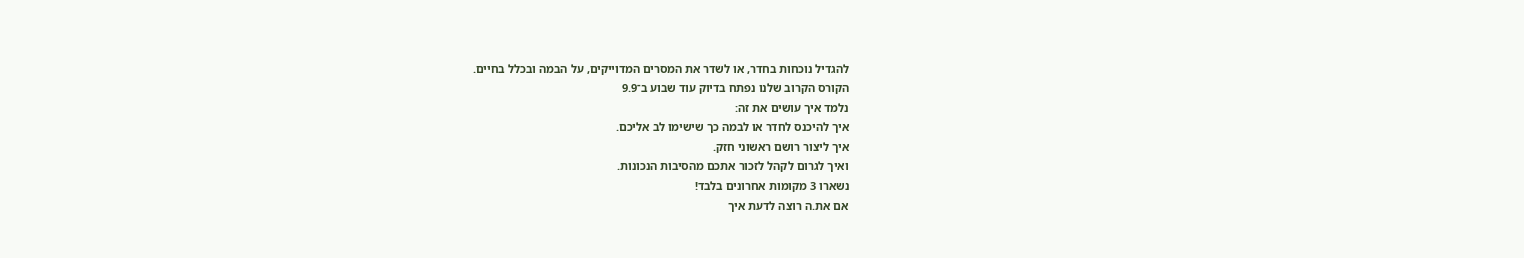להגדיל נוכחות בחדר, או לשדר את המסרים המדוייקים, על הבמה ובכלל בחיים.
הקורס הקרוב שלנו נפתח בדיוק עוד שבוע ב־9.9
נלמד איך עושים את זה:
איך להיכנס לחדר או לבמה כך שישימו לב אליכם.
איך ליצור רושם ראשוני חזק.
ואיך לגרום לקהל לזכור אתכם מהסיבות הנכונות.
נשארו 3 מקומות אחרונים בלבד!
אם את.ה רוצה לדעת איך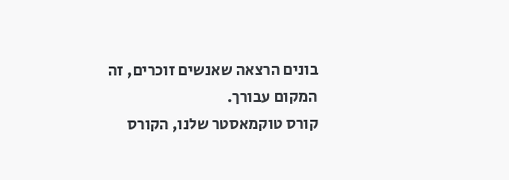בונים הרצאה שאנשים זוכרים, זה המקום עבורך.
קורס טוקמאסטר שלנו, הקורס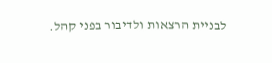לבניית הרצאות ולדיבור בפני קהל.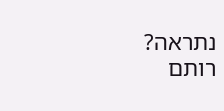נתראה?
רותם